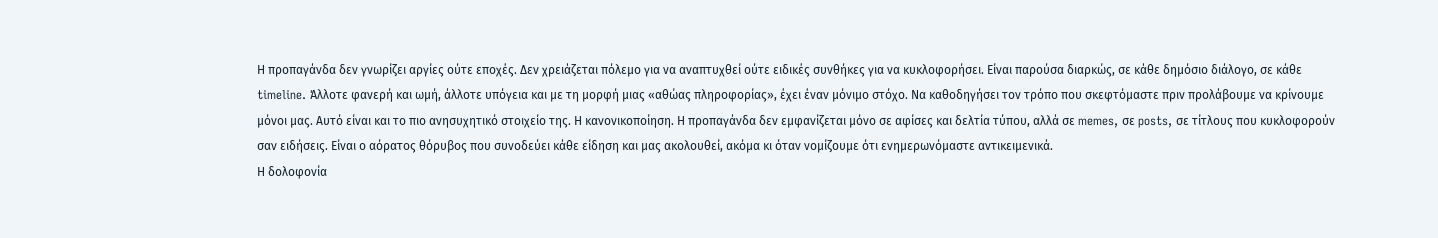Η προπαγάνδα δεν γνωρίζει αργίες ούτε εποχές. Δεν χρειάζεται πόλεμο για να αναπτυχθεί ούτε ειδικές συνθήκες για να κυκλοφορήσει. Είναι παρούσα διαρκώς, σε κάθε δημόσιο διάλογο, σε κάθε timeline. Άλλοτε φανερή και ωμή, άλλοτε υπόγεια και με τη μορφή μιας «αθώας πληροφορίας», έχει έναν μόνιμο στόχο. Να καθοδηγήσει τον τρόπο που σκεφτόμαστε πριν προλάβουμε να κρίνουμε μόνοι μας. Αυτό είναι και το πιο ανησυχητικό στοιχείο της. Η κανονικοποίηση. Η προπαγάνδα δεν εμφανίζεται μόνο σε αφίσες και δελτία τύπου, αλλά σε memes, σε posts, σε τίτλους που κυκλοφορούν σαν ειδήσεις. Είναι ο αόρατος θόρυβος που συνοδεύει κάθε είδηση και μας ακολουθεί, ακόμα κι όταν νομίζουμε ότι ενημερωνόμαστε αντικειμενικά.
Η δολοφονία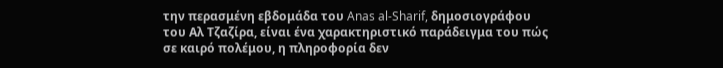την περασμένη εβδομάδα του Anas al-Sharif, δημοσιογράφου του Αλ Τζαζίρα, είναι ένα χαρακτηριστικό παράδειγμα του πώς σε καιρό πολέμου, η πληροφορία δεν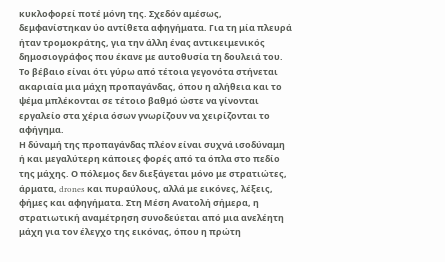κυκλοφορεί ποτέ μόνη της. Σχεδόν αμέσως, δεμφανίστηκαν ύο αντίθετα αφηγήματα. Για τη μία πλευρά ήταν τρομοκράτης, για την άλλη ένας αντικειμενικός δημοσιογράφος που έκανε με αυτοθυσία τη δουλειά του. Το βέβαιο είναι ότι γύρω από τέτοια γεγονότα στήνεται ακαριαία μια μάχη προπαγάνδας, όπου η αλήθεια και το ψέμα μπλέκονται σε τέτοιο βαθμό ώστε να γίνονται εργαλείο στα χέρια όσων γνωρίζουν να χειρίζονται το αφήγημα.
Η δύναμή της προπαγάνδας πλέον είναι συχνά ισοδύναμη ή και μεγαλύτερη κάποιες φορές από τα όπλα στο πεδίο της μάχης. Ο πόλεμος δεν διεξάγεται μόνο με στρατιώτες, άρματα, drones και πυραύλους, αλλά με εικόνες, λέξεις, φήμες και αφηγήματα. Στη Μέση Ανατολή σήμερα, η στρατιωτική αναμέτρηση συνοδεύεται από μια ανελέητη μάχη για τον έλεγχο της εικόνας, όπου η πρώτη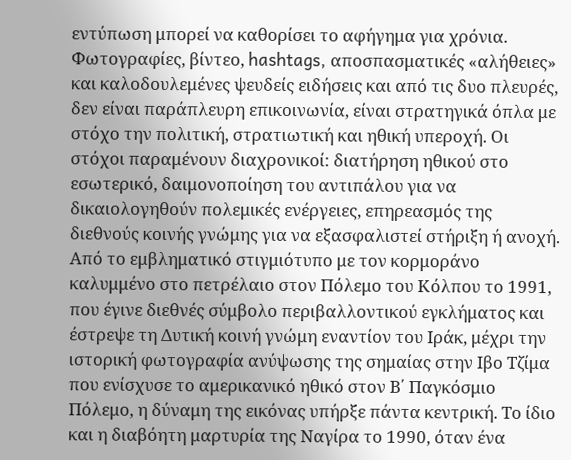εντύπωση μπορεί να καθορίσει το αφήγημα για χρόνια. Φωτογραφίες, βίντεο, hashtags, αποσπασματικές «αλήθειες» και καλοδουλεμένες ψευδείς ειδήσεις και από τις δυο πλευρές, δεν είναι παράπλευρη επικοινωνία, είναι στρατηγικά όπλα με στόχο την πολιτική, στρατιωτική και ηθική υπεροχή. Οι στόχοι παραμένουν διαχρονικοί: διατήρηση ηθικού στο εσωτερικό, δαιμονοποίηση του αντιπάλου για να δικαιολογηθούν πολεμικές ενέργειες, επηρεασμός της διεθνούς κοινής γνώμης για να εξασφαλιστεί στήριξη ή ανοχή. Από το εμβληματικό στιγμιότυπο με τον κορμοράνο καλυμμένο στο πετρέλαιο στον Πόλεμο του Κόλπου το 1991, που έγινε διεθνές σύμβολο περιβαλλοντικού εγκλήματος και έστρεψε τη Δυτική κοινή γνώμη εναντίον του Ιράκ, μέχρι την ιστορική φωτογραφία ανύψωσης της σημαίας στην Ιβο Τζίμα που ενίσχυσε το αμερικανικό ηθικό στον Β΄ Παγκόσμιο Πόλεμο, η δύναμη της εικόνας υπήρξε πάντα κεντρική. Το ίδιο και η διαβόητη μαρτυρία της Ναγίρα το 1990, όταν ένα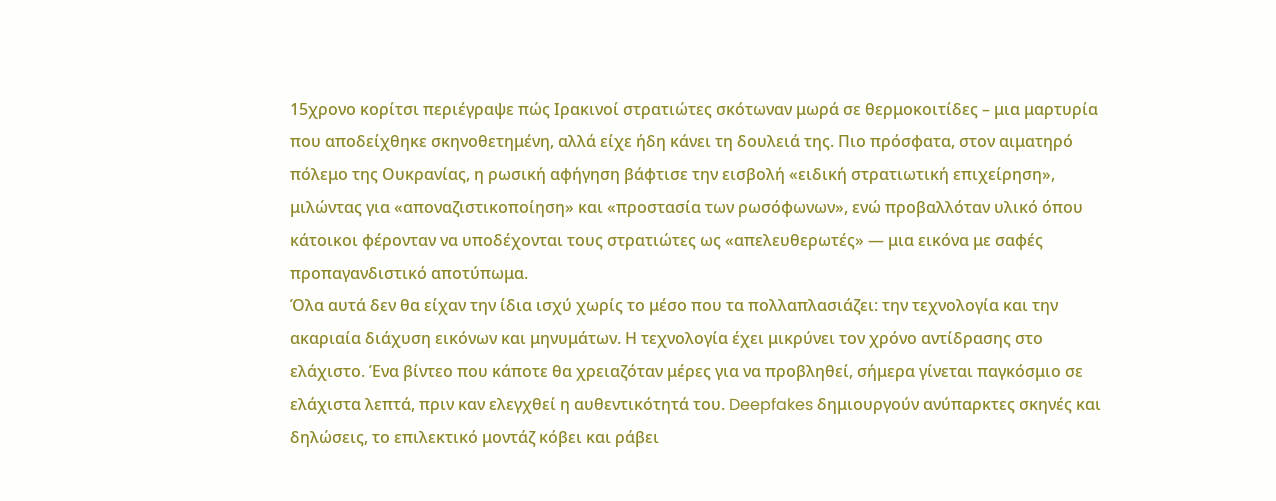15χρονο κορίτσι περιέγραψε πώς Ιρακινοί στρατιώτες σκότωναν μωρά σε θερμοκοιτίδες – μια μαρτυρία που αποδείχθηκε σκηνοθετημένη, αλλά είχε ήδη κάνει τη δουλειά της. Πιο πρόσφατα, στον αιματηρό πόλεμο της Ουκρανίας, η ρωσική αφήγηση βάφτισε την εισβολή «ειδική στρατιωτική επιχείρηση», μιλώντας για «αποναζιστικοποίηση» και «προστασία των ρωσόφωνων», ενώ προβαλλόταν υλικό όπου κάτοικοι φέρονταν να υποδέχονται τους στρατιώτες ως «απελευθερωτές» — μια εικόνα με σαφές προπαγανδιστικό αποτύπωμα.
Όλα αυτά δεν θα είχαν την ίδια ισχύ χωρίς το μέσο που τα πολλαπλασιάζει: την τεχνολογία και την ακαριαία διάχυση εικόνων και μηνυμάτων. Η τεχνολογία έχει μικρύνει τον χρόνο αντίδρασης στο ελάχιστο. Ένα βίντεο που κάποτε θα χρειαζόταν μέρες για να προβληθεί, σήμερα γίνεται παγκόσμιο σε ελάχιστα λεπτά, πριν καν ελεγχθεί η αυθεντικότητά του. Deepfakes δημιουργούν ανύπαρκτες σκηνές και δηλώσεις, το επιλεκτικό μοντάζ κόβει και ράβει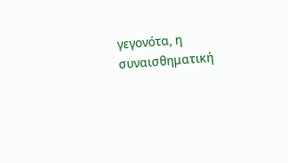γεγονότα, η συναισθηματική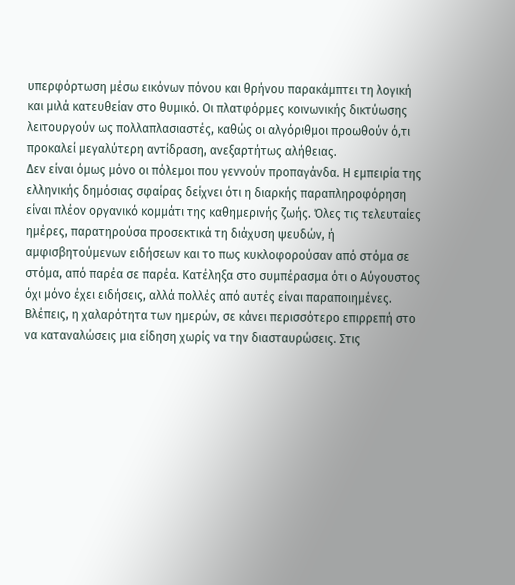υπερφόρτωση μέσω εικόνων πόνου και θρήνου παρακάμπτει τη λογική και μιλά κατευθείαν στο θυμικό. Οι πλατφόρμες κοινωνικής δικτύωσης λειτουργούν ως πολλαπλασιαστές, καθώς οι αλγόριθμοι προωθούν ό,τι προκαλεί μεγαλύτερη αντίδραση, ανεξαρτήτως αλήθειας.
Δεν είναι όμως μόνο οι πόλεμοι που γεννούν προπαγάνδα. Η εμπειρία της ελληνικής δημόσιας σφαίρας δείχνει ότι η διαρκής παραπληροφόρηση είναι πλέον οργανικό κομμάτι της καθημερινής ζωής. Όλες τις τελευταίες ημέρες, παρατηρούσα προσεκτικά τη διάχυση ψευδών, ή αμφισβητούμενων ειδήσεων και το πως κυκλοφορούσαν από στόμα σε στόμα, από παρέα σε παρέα. Κατέληξα στο συμπέρασμα ότι ο Αύγουστος όχι μόνο έχει ειδήσεις, αλλά πολλές από αυτές είναι παραποιημένες. Βλέπεις, η χαλαρότητα των ημερών, σε κάνει περισσότερο επιρρεπή στο να καταναλώσεις μια είδηση χωρίς να την διασταυρώσεις. Στις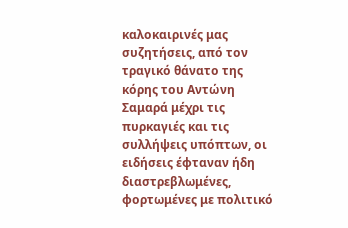καλοκαιρινές μας συζητήσεις, από τον τραγικό θάνατο της κόρης του Αντώνη Σαμαρά μέχρι τις πυρκαγιές και τις συλλήψεις υπόπτων, οι ειδήσεις έφταναν ήδη διαστρεβλωμένες, φορτωμένες με πολιτικό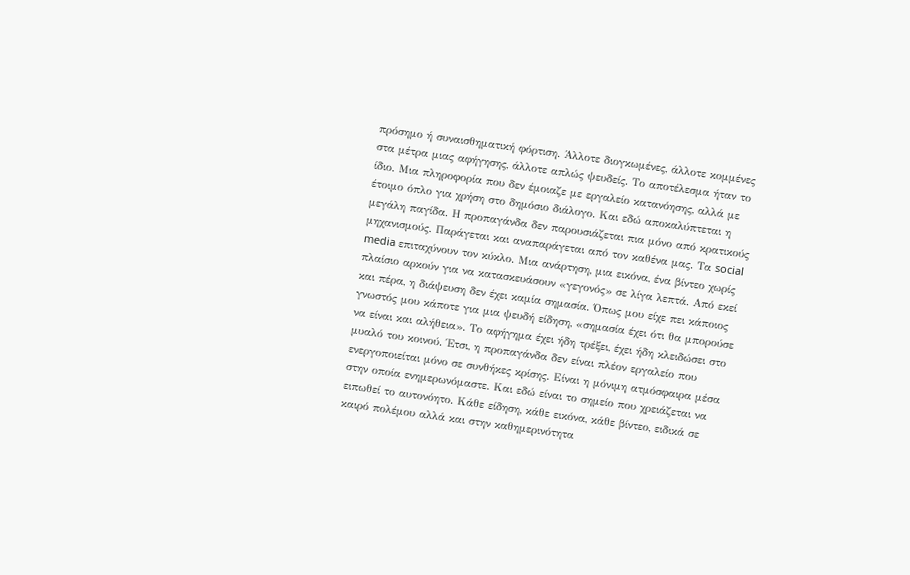πρόσημο ή συναισθηματική φόρτιση. Άλλοτε διογκωμένες, άλλοτε κομμένες στα μέτρα μιας αφήγησης, άλλοτε απλώς ψευδείς. Το αποτέλεσμα ήταν το ίδιο. Μια πληροφορία που δεν έμοιαζε με εργαλείο κατανόησης, αλλά με έτοιμο όπλο για χρήση στο δημόσιο διάλογο. Και εδώ αποκαλύπτεται η μεγάλη παγίδα. Η προπαγάνδα δεν παρουσιάζεται πια μόνο από κρατικούς μηχανισμούς. Παράγεται και αναπαράγεται από τον καθένα μας. Τα social media επιταχύνουν τον κύκλο. Μια ανάρτηση, μια εικόνα, ένα βίντεο χωρίς πλαίσιο αρκούν για να κατασκευάσουν «γεγονός» σε λίγα λεπτά. Από εκεί και πέρα, η διάψευση δεν έχει καμία σημασία. Όπως μου είχε πει κάποιος γνωστός μου κάποτε για μια ψευδή είδηση, «σημασία έχει ότι θα μπορούσε να είναι και αλήθεια». Το αφήγημα έχει ήδη τρέξει, έχει ήδη κλειδώσει στο μυαλό του κοινού. Έτσι, η προπαγάνδα δεν είναι πλέον εργαλείο που ενεργοποιείται μόνο σε συνθήκες κρίσης. Είναι η μόνιμη ατμόσφαιρα μέσα στην οποία ενημερωνόμαστε. Και εδώ είναι το σημείο που χρειάζεται να ειπωθεί το αυτονόητο. Κάθε είδηση, κάθε εικόνα, κάθε βίντεο, ειδικά σε καιρό πολέμου αλλά και στην καθημερινότητα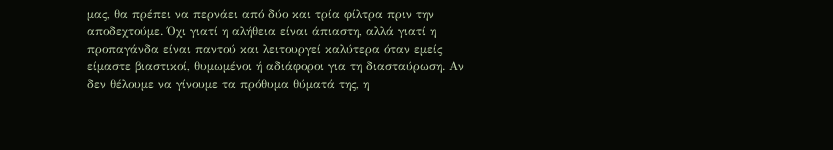μας, θα πρέπει να περνάει από δύο και τρία φίλτρα πριν την αποδεχτούμε. Όχι γιατί η αλήθεια είναι άπιαστη, αλλά γιατί η προπαγάνδα είναι παντού και λειτουργεί καλύτερα όταν εμείς είμαστε βιαστικοί, θυμωμένοι ή αδιάφοροι για τη διασταύρωση. Αν δεν θέλουμε να γίνουμε τα πρόθυμα θύματά της, η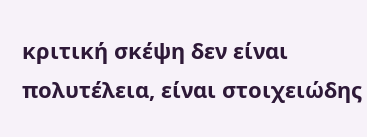κριτική σκέψη δεν είναι πολυτέλεια, είναι στοιχειώδης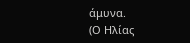άμυνα.
(Ο Ηλίας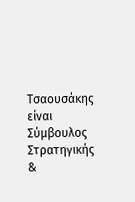Τσαουσάκης είναι Σύμβουλος Στρατηγικής &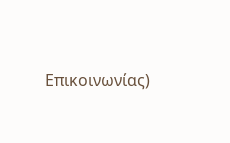Επικοινωνίας)